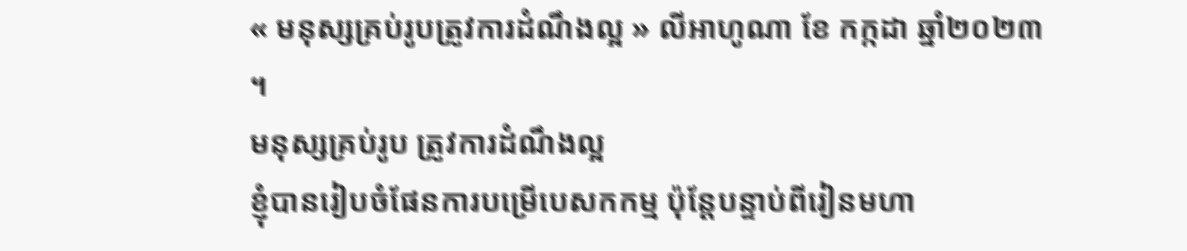« មនុស្សគ្រប់រូបត្រូវការដំណឹងល្អ » លីអាហូណា ខែ កក្កដា ឆ្នាំ២០២៣ ។
មនុស្សគ្រប់រូប ត្រូវការដំណឹងល្អ
ខ្ញុំបានរៀបចំផែនការបម្រើបេសកកម្ម ប៉ុន្តែបន្ទាប់ពីរៀនមហា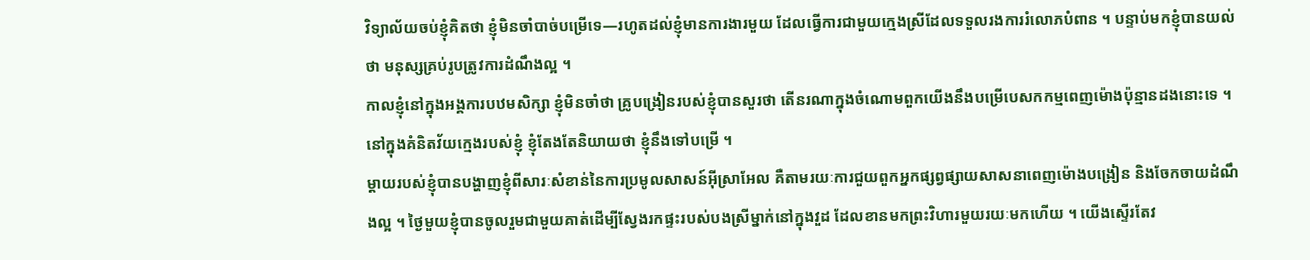វិទ្យាល័យចប់ខ្ញុំគិតថា ខ្ញុំមិនចាំបាច់បម្រើទេ—រហូតដល់ខ្ញុំមានការងារមួយ ដែលធ្វើការជាមួយក្មេងស្រីដែលទទួលរងការរំលោភបំពាន ។ បន្ទាប់មកខ្ញុំបានយល់ថា មនុស្សគ្រប់រូបត្រូវការដំណឹងល្អ ។
កាលខ្ញុំនៅក្នុងអង្គការបឋមសិក្សា ខ្ញុំមិនចាំថា គ្រូបង្រៀនរបស់ខ្ញុំបានសួរថា តើនរណាក្នុងចំណោមពួកយើងនឹងបម្រើបេសកកម្មពេញម៉ោងប៉ុន្មានដងនោះទេ ។ នៅក្នុងគំនិតវ័យក្មេងរបស់ខ្ញុំ ខ្ញុំតែងតែនិយាយថា ខ្ញុំនឹងទៅបម្រើ ។
ម្តាយរបស់ខ្ញុំបានបង្ហាញខ្ញុំពីសារៈសំខាន់នៃការប្រមូលសាសន៍អ៊ីស្រាអែល គឺតាមរយៈការជួយពួកអ្នកផ្សព្វផ្សាយសាសនាពេញម៉ោងបង្រៀន និងចែកចាយដំណឹងល្អ ។ ថ្ងៃមួយខ្ញុំបានចូលរួមជាមួយគាត់ដើម្បីស្វែងរកផ្ទះរបស់បងស្រីម្នាក់នៅក្នុងវួដ ដែលខានមកព្រះវិហារមួយរយៈមកហើយ ។ យើងស្ទើរតែវ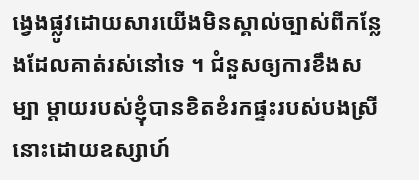ង្វេងផ្លូវដោយសារយើងមិនស្គាល់ច្បាស់ពីកន្លែងដែលគាត់រស់នៅទេ ។ ជំនួសឲ្យការខឹងសម្បា ម្តាយរបស់ខ្ញុំបានខិតខំរកផ្ទះរបស់បងស្រីនោះដោយឧស្សាហ៍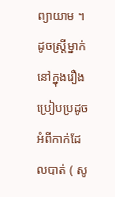ព្យាយាម ។ ដូចស្ត្រីម្នាក់នៅក្នុងរឿងប្រៀបប្រដូចអំពីកាក់ដែលបាត់ ( សូ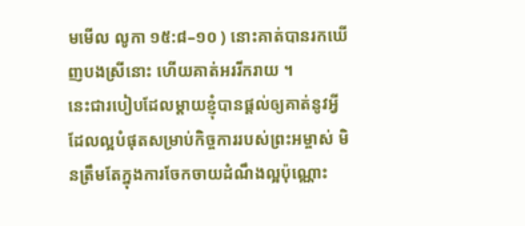មមើល លូកា ១៥:៨–១០ ) នោះគាត់បានរកឃើញបងស្រីនោះ ហើយគាត់អររីករាយ ។
នេះជារបៀបដែលម្ដាយខ្ញុំបានផ្តល់ឲ្យគាត់នូវអ្វីដែលល្អបំផុតសម្រាប់កិច្ចការរបស់ព្រះអម្ចាស់ មិនត្រឹមតែក្នុងការចែកចាយដំណឹងល្អប៉ុណ្ណោះ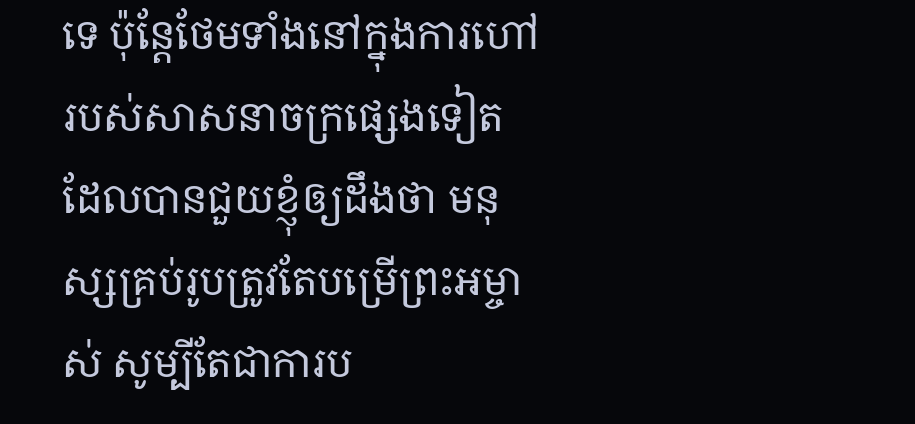ទេ ប៉ុន្តែថែមទាំងនៅក្នុងការហៅរបស់សាសនាចក្រផ្សេងទៀត ដែលបានជួយខ្ញុំឲ្យដឹងថា មនុស្សគ្រប់រូបត្រូវតែបម្រើព្រះអម្ចាស់ សូម្បីតែជាការប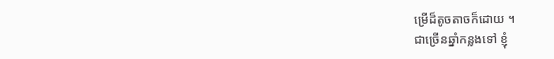ម្រើដ៏តូចតាចក៏ដោយ ។
ជាច្រើនឆ្នាំកន្លងទៅ ខ្ញុំ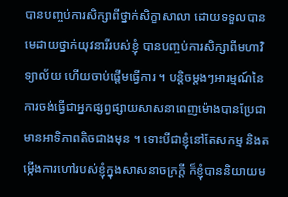បានបញ្ចប់ការសិក្សាពីថ្នាក់សិក្ខាសាលា ដោយទទួលបានមេដាយថ្នាក់យុវនារីរបស់ខ្ញុំ បានបញ្ចប់ការសិក្សាពីមហាវិទ្យាល័យ ហើយចាប់ផ្តើមធ្វើការ ។ បន្តិចម្តងៗអារម្មណ៍នៃការចង់ធ្វើជាអ្នកផ្សព្វផ្សាយសាសនាពេញម៉ោងបានប្រែជាមានអាទិភាពតិចជាងមុន ។ ទោះបីជាខ្ញុំនៅតែសកម្ម និងតម្កើងការហៅរបស់ខ្ញុំក្នុងសាសនាចក្រក្តី ក៏ខ្ញុំបាននិយាយម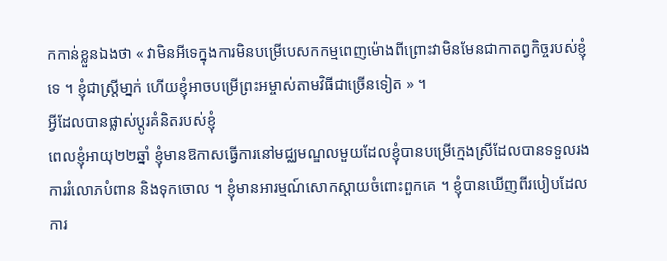កកាន់ខ្លួនឯងថា « វាមិនអីទេក្នុងការមិនបម្រើបេសកកម្មពេញម៉ោងពីព្រោះវាមិនមែនជាកាតព្វកិច្ចរបស់ខ្ញុំទេ ។ ខ្ញុំជាស្រ្តីមា្នក់ ហើយខ្ញុំអាចបម្រើព្រះអម្ចាស់តាមវិធីជាច្រើនទៀត » ។
អ្វីដែលបានផ្លាស់ប្ដូរគំនិតរបស់ខ្ញុំ
ពេលខ្ញុំអាយុ២២ឆ្នាំ ខ្ញុំមានឱកាសធ្វើការនៅមជ្ឈមណ្ឌលមួយដែលខ្ញុំបានបម្រើក្មេងស្រីដែលបានទទួលរងការរំលោភបំពាន និងទុកចោល ។ ខ្ញុំមានអារម្មណ៍សោកស្តាយចំពោះពួកគេ ។ ខ្ញុំបានឃើញពីរបៀបដែលការ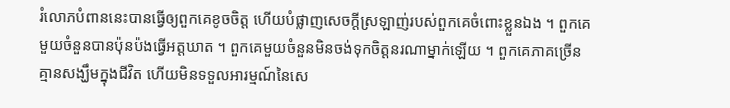រំលោភបំពាននេះបានធ្វើឲ្យពួកគេខូចចិត្ត ហើយបំផ្លាញសេចក្ដីស្រឡាញ់របស់ពួកគេចំពោះខ្លួនឯង ។ ពួកគេមួយចំនួនបានប៉ុនប៉ងធ្វើអត្តឃាត ។ ពួកគេមួយចំនួនមិនចង់ទុកចិត្តនរណាម្នាក់ឡើយ ។ ពួកគេភាគច្រើនគ្មានសង្ឃឹមក្នុងជីវិត ហើយមិនទទួលអារម្មណ៍នៃសេ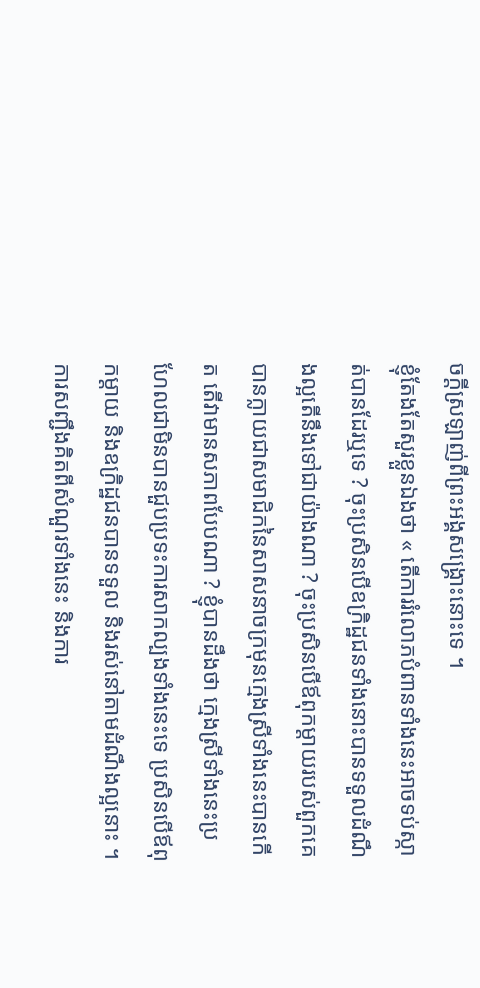ចក្ដីស្រឡាញ់ពីព្រះអង្គសង្គ្រោះនោះទេ ។
ខ្ញុំតែងតែសួរខ្លួនឯងថា « តើការរំលោភបំពានទាំងនេះអាចទប់ស្កាត់បានដែរឬទេ ? ចុះប្រសិនបើឧក្រិដ្ឋជនទាំងនោះបានទទួលដំណឹងល្អតើនឹងទៅជាយ៉ាងណា ? ចុះប្រសិនបើឪពុកម្ដាយរបស់ពួកគេបានក្លាយជាសមាជិកនៃសាសនាចក្រមុនក្មេងស្រីទាំងនេះបានកើត តើវាមានសភាពបែបណា ? ខ្ញុំបានដឹងថា ក្មេងស្រីទាំងនេះប្រហែលជាមិនបានជួបប្រទះការសាកល្បងទាំងនេះទេ ប្រសិនបើឪពុកម្ដាយ និងឧក្រិដ្ឋជនបានទទួល និងរស់នៅតាមដំណឹងល្អនោះ ។
ការសញ្ជឹងគិតពីសំណួរទាំងនេះ និងការ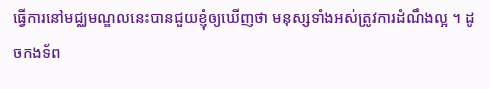ធ្វើការនៅមជ្ឈមណ្ឌលនេះបានជួយខ្ញុំឲ្យឃើញថា មនុស្សទាំងអស់ត្រូវការដំណឹងល្អ ។ ដូចកងទ័ព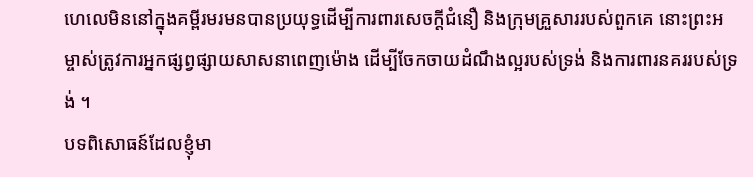ហេលេមិននៅក្នុងគម្ពីរមរមនបានប្រយុទ្ធដើម្បីការពារសេចក្តីជំនឿ និងក្រុមគ្រួសាររបស់ពួកគេ នោះព្រះអម្ចាស់ត្រូវការអ្នកផ្សព្វផ្សាយសាសនាពេញម៉ោង ដើម្បីចែកចាយដំណឹងល្អរបស់ទ្រង់ និងការពារនគររបស់ទ្រង់ ។
បទពិសោធន៍ដែលខ្ញុំមា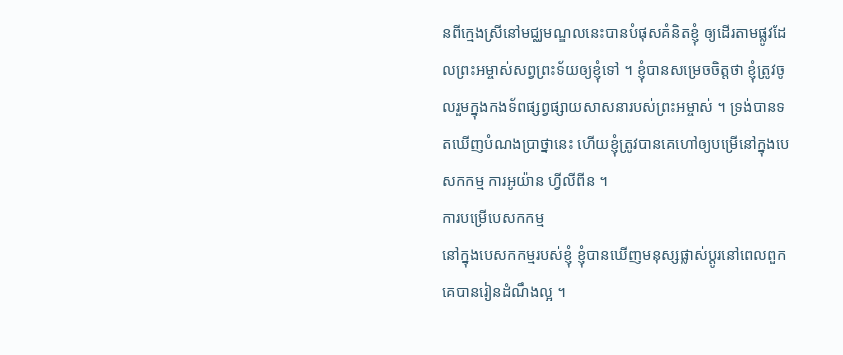នពីក្មេងស្រីនៅមជ្ឈមណ្ឌលនេះបានបំផុសគំនិតខ្ញុំ ឲ្យដើរតាមផ្លូវដែលព្រះអម្ចាស់សព្វព្រះទ័យឲ្យខ្ញុំទៅ ។ ខ្ញុំបានសម្រេចចិត្តថា ខ្ញុំត្រូវចូលរួមក្នុងកងទ័ពផ្សព្វផ្សាយសាសនារបស់ព្រះអម្ចាស់ ។ ទ្រង់បានទតឃើញបំណងប្រាថ្នានេះ ហើយខ្ញុំត្រូវបានគេហៅឲ្យបម្រើនៅក្នុងបេសកកម្ម ការអូយ៉ាន ហ្វីលីពីន ។
ការបម្រើបេសកកម្ម
នៅក្នុងបេសកកម្មរបស់ខ្ញុំ ខ្ញុំបានឃើញមនុស្សផ្លាស់ប្ដូរនៅពេលពួកគេបានរៀនដំណឹងល្អ ។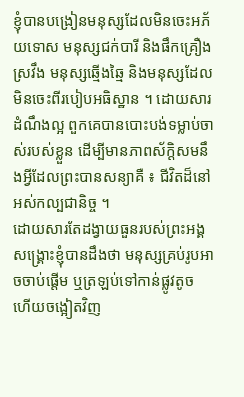ខ្ញុំបានបង្រៀនមនុស្សដែលមិនចេះអភ័យទោស មនុស្សជក់បារី និងផឹកគ្រឿងស្រវឹង មនុស្សឆ្មើងឆ្មៃ និងមនុស្សដែលមិនចេះពីរបៀបអធិស្ឋាន ។ ដោយសារដំណឹងល្អ ពួកគេបានបោះបង់ទម្លាប់ចាស់របស់ខ្លួន ដើម្បីមានភាពស័ក្ដិសមនឹងអ្វីដែលព្រះបានសន្យាគឺ ៖ ជីវិតដ៏នៅអស់កល្បជានិច្ច ។
ដោយសារតែដង្វាយធួនរបស់ព្រះអង្គសង្គ្រោះខ្ញុំបានដឹងថា មនុស្សគ្រប់រូបអាចចាប់ផ្តើម ឬត្រឡប់ទៅកាន់ផ្លូវតូច ហើយចង្អៀតវិញ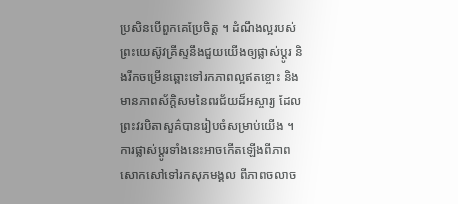ប្រសិនបើពួកគេប្រែចិត្ត ។ ដំណឹងល្អរបស់ព្រះយេស៊ូវគ្រីស្ទនឹងជួយយើងឲ្យផ្លាស់ប្ដូរ និងរីកចម្រើនឆ្ពោះទៅរកភាពល្អឥតខ្ចោះ និងមានភាពស័ក្តិសមនៃពរជ័យដ៏អស្ចារ្យ ដែលព្រះវរបិតាសួគ៌បានរៀបចំសម្រាប់យើង ។ ការផ្លាស់ប្តូរទាំងនេះអាចកើតឡើងពីភាពសោកសៅទៅរកសុភមង្គល ពីភាពចលាច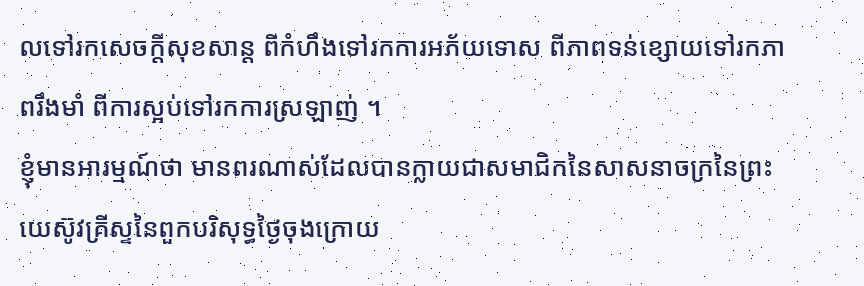លទៅរកសេចក្តីសុខសាន្ត ពីកំហឹងទៅរកការអភ័យទោស ពីភាពទន់ខ្សោយទៅរកភាពរឹងមាំ ពីការស្អប់ទៅរកការស្រឡាញ់ ។
ខ្ញុំមានអារម្មណ៍ថា មានពរណាស់ដែលបានក្លាយជាសមាជិកនៃសាសនាចក្រនៃព្រះយេស៊ូវគ្រីស្ទនៃពួកបរិសុទ្ធថ្ងៃចុងក្រោយ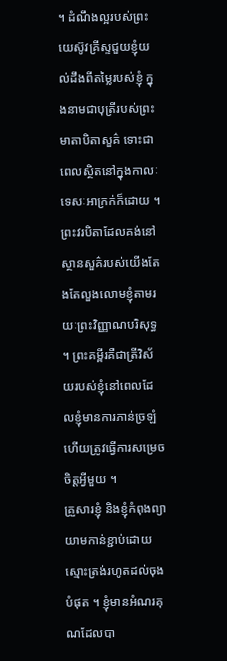។ ដំណឹងល្អរបស់ព្រះយេស៊ូវគ្រីស្ទជួយខ្ញុំយល់ដឹងពីតម្លៃរបស់ខ្ញុំ ក្នុងនាមជាបុត្រីរបស់ព្រះមាតាបិតាសួគ៌ ទោះជាពេលស្ថិតនៅក្នុងកាលៈទេសៈអាក្រក់ក៏ដោយ ។ ព្រះវរបិតាដែលគង់នៅស្ថានសួគ៌របស់យើងតែងតែលួងលោមខ្ញុំតាមរយៈព្រះវិញ្ញាណបរិសុទ្ធ ។ ព្រះគម្ពីរគឺជាត្រីវិស័យរបស់ខ្ញុំនៅពេលដែលខ្ញុំមានការភាន់ច្រឡំ ហើយត្រូវធ្វើការសម្រេចចិត្ដអ្វីមួយ ។
គ្រួសារខ្ញុំ និងខ្ញុំកំពុងព្យាយាមកាន់ខ្ជាប់ដោយស្មោះត្រង់រហូតដល់ចុងបំផុត ។ ខ្ញុំមានអំណរគុណដែលបា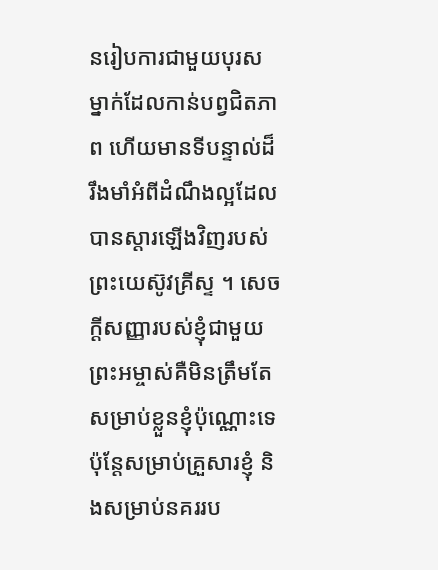នរៀបការជាមួយបុរសម្នាក់ដែលកាន់បព្វជិតភាព ហើយមានទីបន្ទាល់ដ៏រឹងមាំអំពីដំណឹងល្អដែលបានស្ដារឡើងវិញរបស់ព្រះយេស៊ូវគ្រីស្ទ ។ សេចក្ដីសញ្ញារបស់ខ្ញុំជាមួយព្រះអម្ចាស់គឺមិនត្រឹមតែសម្រាប់ខ្លួនខ្ញុំប៉ុណ្ណោះទេ ប៉ុន្តែសម្រាប់គ្រួសារខ្ញុំ និងសម្រាប់នគររប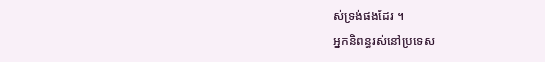ស់ទ្រង់ផងដែរ ។
អ្នកនិពន្ធរស់នៅប្រទេស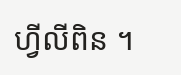ហ្វីលីពិន ។